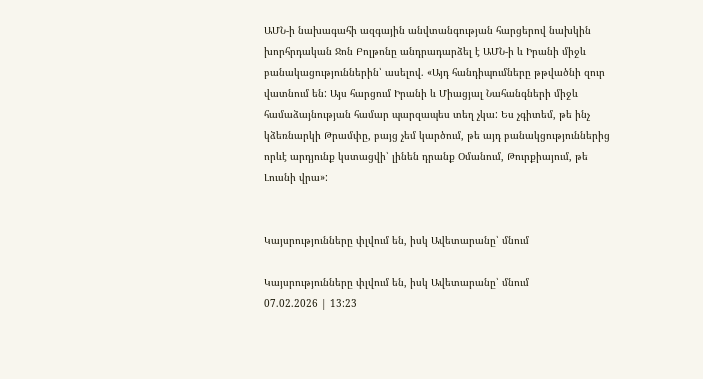ԱՄՆ-ի նախագահի ազգային անվտանգության հարցերով նախկին խորհրդական Ջոն Բոլթոնը անդրադարձել է ԱՄՆ-ի և Իրանի միջև բանակացություններին՝ ասելով. «Այդ հանդիպումները թթվածնի զուր վատնում են: Այս հարցում Իրանի և Միացյալ Նահանգների միջև համաձայնության համար պարզապես տեղ չկա: Ես չգիտեմ, թե ինչ կձեռնարկի Թրամփը, բայց չեմ կարծում, թե այդ բանակցություններից որևէ արդյունք կստացվի՝ լինեն դրանք Օմանում, Թուրքիայում, թե Լուսնի վրա»:


Կայսրությունները փլվում են, իսկ Ավետարանը՝ մնում

Կայսրությունները փլվում են, իսկ Ավետարանը՝ մնում
07.02.2026 | 13:23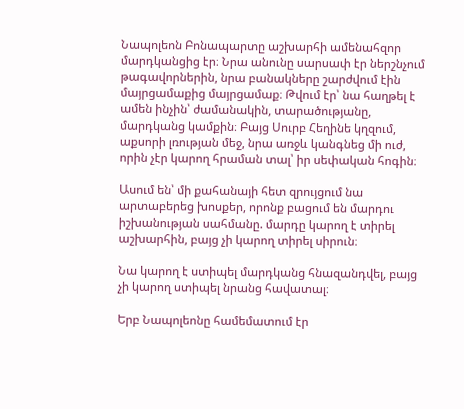Նապոլեոն Բոնապարտը աշխարհի ամենահզոր մարդկանցից էր։ Նրա անունը սարսափ էր ներշնչում թագավորներին, նրա բանակները շարժվում էին մայրցամաքից մայրցամաք։ Թվում էր՝ նա հաղթել է ամեն ինչին՝ ժամանակին, տարածությանը, մարդկանց կամքին։ Բայց Սուրբ Հեղինե կղզում, աքսորի լռության մեջ, նրա առջև կանգնեց մի ուժ, որին չէր կարող հրաման տալ՝ իր սեփական հոգին։

Ասում են՝ մի քահանայի հետ զրույցում նա արտաբերեց խոսքեր, որոնք բացում են մարդու իշխանության սահմանը. մարդը կարող է տիրել աշխարհին, բայց չի կարող տիրել սիրուն։

Նա կարող է ստիպել մարդկանց հնազանդվել, բայց չի կարող ստիպել նրանց հավատալ։

Երբ Նապոլեոնը համեմատում էր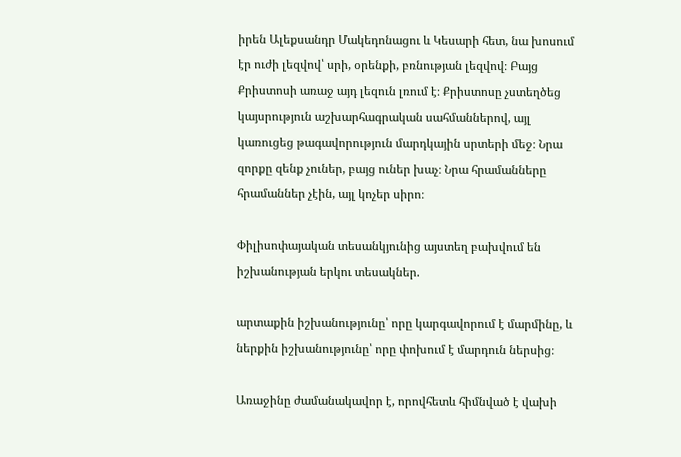իրեն Ալեքսանդր Մակեդոնացու և Կեսարի հետ, նա խոսում էր ուժի լեզվով՝ սրի, օրենքի, բռնության լեզվով։ Բայց Քրիստոսի առաջ այդ լեզուն լռում է։ Քրիստոսը չստեղծեց կայսրություն աշխարհագրական սահմաններով, այլ կառուցեց թագավորություն մարդկային սրտերի մեջ։ Նրա զորքը զենք չուներ, բայց ուներ խաչ։ Նրա հրամանները հրամաններ չէին, այլ կոչեր սիրո։

Փիլիսոփայական տեսանկյունից այստեղ բախվում են իշխանության երկու տեսակներ.

արտաքին իշխանությունը՝ որը կարգավորում է մարմինը, և ներքին իշխանությունը՝ որը փոխում է մարդուն ներսից։

Առաջինը ժամանակավոր է, որովհետև հիմնված է վախի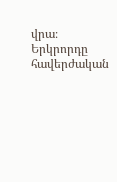վրա։ Երկրորդը հավերժական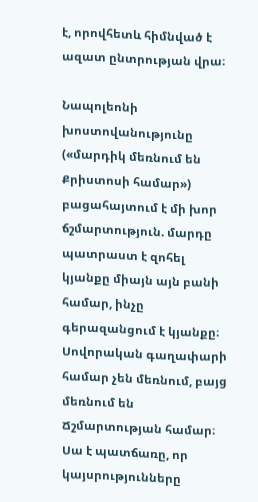է, որովհետև հիմնված է ազատ ընտրության վրա։

Նապոլեոնի խոստովանությունը («մարդիկ մեռնում են Քրիստոսի համար») բացահայտում է մի խոր ճշմարտություն. մարդը պատրաստ է զոհել կյանքը միայն այն բանի համար, ինչը գերազանցում է կյանքը։ Սովորական գաղափարի համար չեն մեռնում, բայց մեռնում են Ճշմարտության համար։ Սա է պատճառը, որ կայսրությունները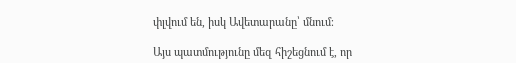փլվում են, իսկ Ավետարանը՝ մնում։

Այս պատմությունը մեզ հիշեցնում է, որ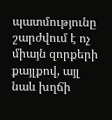պատմությունը շարժվում է ոչ միայն զորքերի քայլքով, այլ նաև խղճի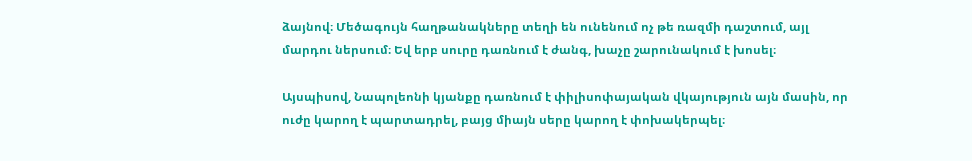ձայնով։ Մեծագույն հաղթանակները տեղի են ունենում ոչ թե ռազմի դաշտում, այլ մարդու ներսում։ Եվ երբ սուրը դառնում է ժանգ, խաչը շարունակում է խոսել։

Այսպիսով, Նապոլեոնի կյանքը դառնում է փիլիսոփայական վկայություն այն մասին, որ ուժը կարող է պարտադրել, բայց միայն սերը կարող է փոխակերպել։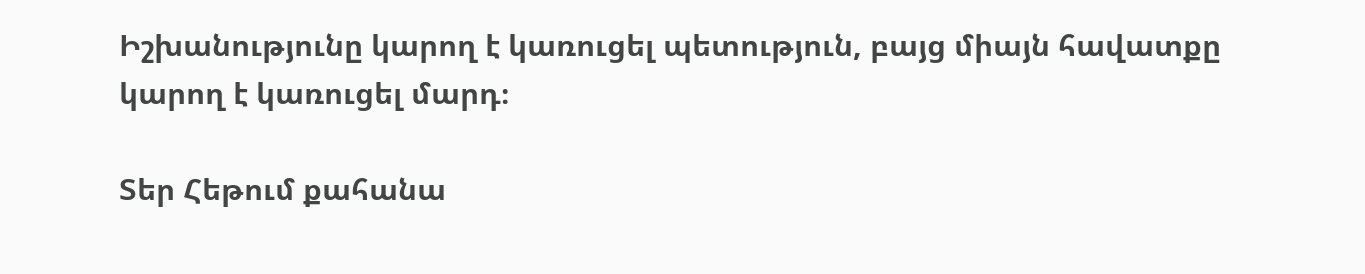Իշխանությունը կարող է կառուցել պետություն, բայց միայն հավատքը կարող է կառուցել մարդ։

Տեր Հեթում քահանա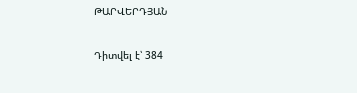ԹԱՐՎԵՐԴՅԱՆ

Դիտվել է՝ 384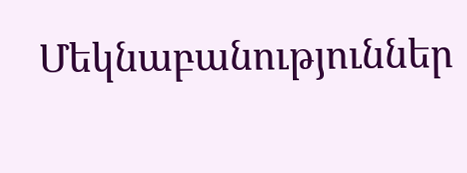Մեկնաբանություններ